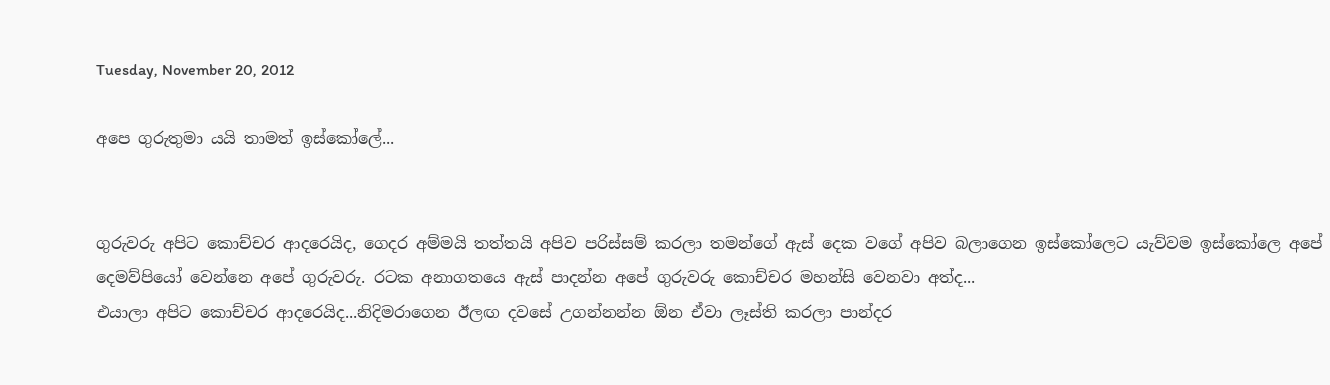Tuesday, November 20, 2012

අපෙ ගුරුතුමා යයි තාමත් ඉස්කෝලේ...


ගුරුවරු අපිට කොච්චර ආදරෙයිද, ගෙදර අම්මයි තත්තයි අපිව පරිස්සම් කරලා තමන්ගේ ඇස් දෙක වගේ අපිව බලාගෙන ඉස්කෝලෙට යැව්වම ඉස්කෝලෙ අපේ දෙමව්පියෝ වෙන්නෙ අපේ ගුරුවරු. රටක අනාගතයෙ ඇස් පාදන්න අපේ ගුරුවරු කොච්චර මහන්සි වෙනවා අත්ද...
එයාලා අපිට කොච්චර ආදරෙයිද...නිදිමරාගෙන ඊලඟ දවසේ උගන්නන්න ඕන ඒවා ලෑස්ති කරලා පාන්දර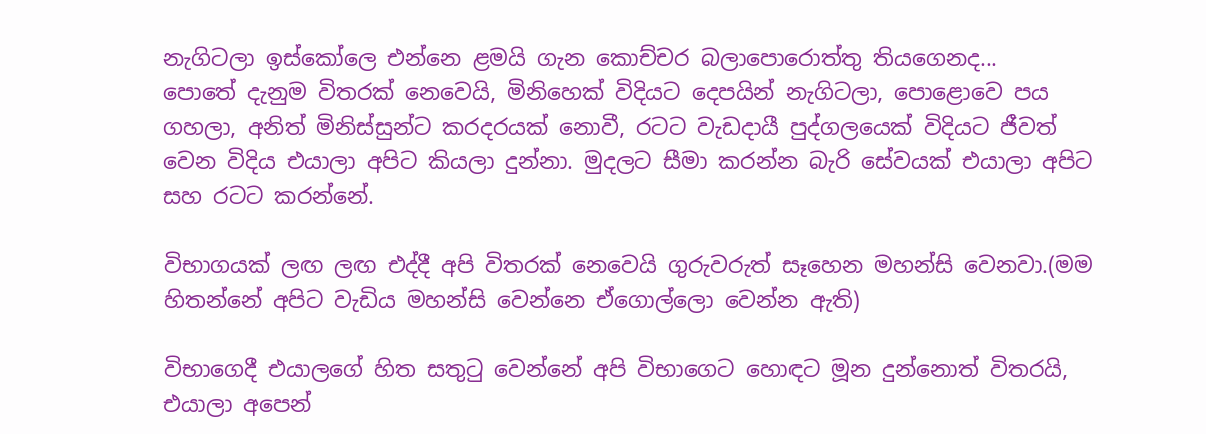නැගිටලා ඉස්කෝලෙ එන්නෙ ළමයි ගැන කොච්චර බලාපොරොත්තු තියගෙනද...
පොතේ දැනුම විතරක් නෙවෙයි, මිනිහෙක් විදියට දෙපයින් නැගිටලා, පොළොවෙ පය ගහලා, අනිත් මිනිස්සුන්ට කරදරයක් නොවී, රටට වැඩදායී පුද්ගලයෙක් විදියට ජීවත් වෙන විදිය එයාලා අපිට කියලා දුන්නා. මුදලට සීමා කරන්න බැරි සේවයක් එයාලා අපිට සහ රටට කරන්නේ.

විභාගයක් ලඟ ලඟ එද්දී අපි විතරක් නෙවෙයි ගුරුවරුත් සෑහෙන මහන්සි වෙනවා.(මම හිතන්නේ අපිට වැඩිය මහන්සි වෙන්නෙ ඒගොල්ලො වෙන්න ඇති)

විභාගෙදී එයාලගේ හිත සතුටු වෙන්නේ අපි විභාගෙට හොඳට මූන දුන්නොත් විතරයි, එයාලා අපෙන්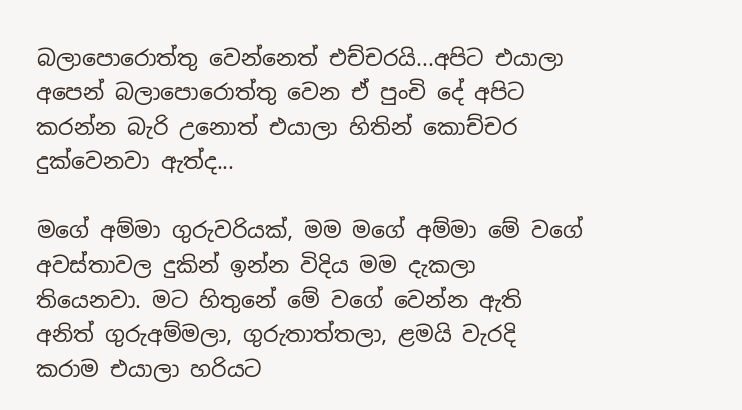බලාපොරොත්තු වෙන්නෙත් එච්චරයි...අපිට එයාලා අපෙන් බලාපොරොත්තු වෙන ඒ පුංචි දේ අපිට කරන්න බැරි උනොත් එයාලා හිතින් කොච්චර දුක්වෙනවා ඇත්ද...

මගේ අම්මා ගුරුවරියක්, මම මගේ අම්මා මේ වගේ අවස්තාවල දුකින් ඉන්න විදිය මම දැකලා තියෙනවා. මට හිතුනේ මේ වගේ වෙන්න ඇති අනිත් ගුරුඅම්මලා, ගුරුතාත්තලා, ළමයි වැරදි කරාම එයාලා හරියට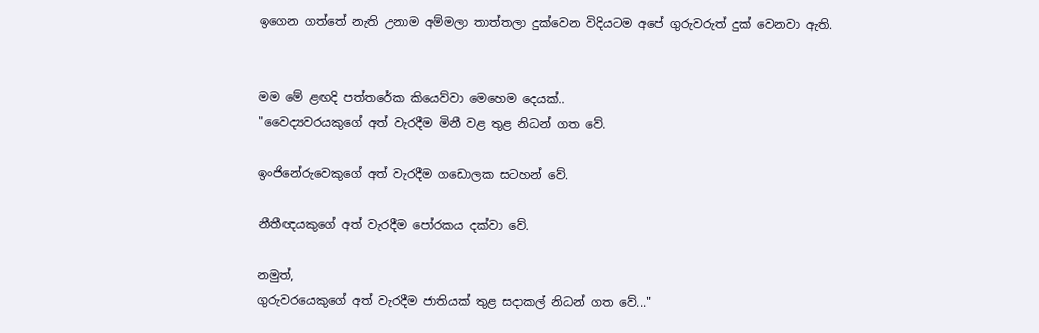ඉගෙන ගත්තේ නැති උනාම අම්මලා තාත්තලා දුක්වෙන විදියටම අපේ ගුරුවරුත් දුක් වෙනවා ඇති.


මම මේ ළඟදි පත්තරේක කියෙව්වා මෙහෙම දෙයක්..
"වෛද්‍යවරයකුගේ අත් වැරදීම මිනී වළ තුළ නිධන් ගත වේ.

ඉංජිනේරුවෙකුගේ අත් වැරදීම ගඩොලක සටහන් වේ.

නීතීඥයකුගේ අත් වැරදීම පෝරකය දක්වා වේ.

නමුත්,
ගුරුවරයෙකුගේ අත් වැරදීම ජාතියක් තුළ සදාකල් නිධන් ගත වේ..."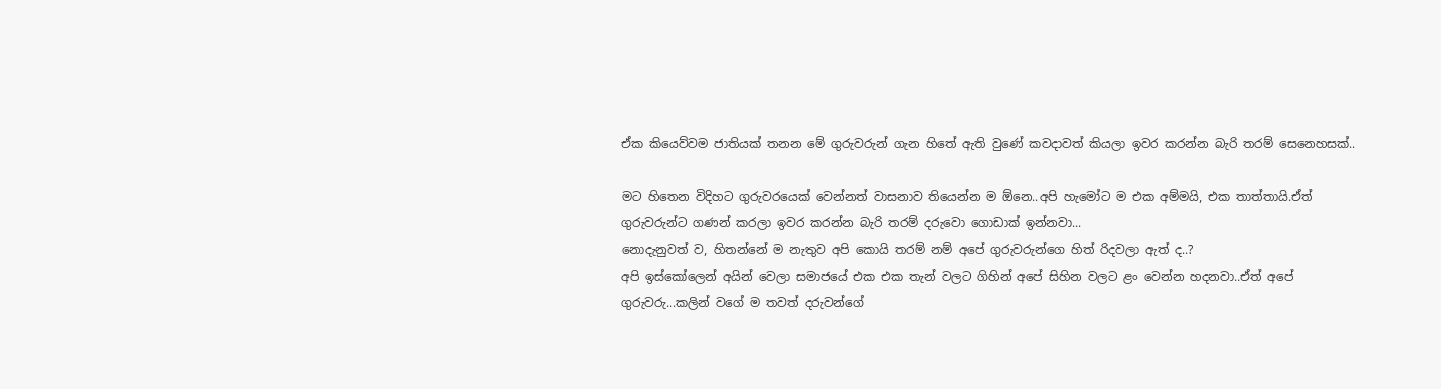ඒක කියෙව්වම ජාතියක් තනන මේ ගුරුවරුන් ගැන හිතේ ඇති වුණේ කවදාවත් කියලා ඉවර කරන්න බැරි තරම් සෙනෙහසක්..

මට හිතෙන විදිහට ගුරුවරයෙක් වෙන්නත් වාසනාව තියෙන්න ම ඕනෙ..අපි හැමෝට ම එක අම්මයි, එක තාත්තායි.ඒත් ගුරුවරුන්ට ගණන් කරලා ඉවර කරන්න බැරි තරම් දරුවො ගොඩාක් ඉන්නවා...
නොදැනුවත් ව, හිතන්නේ ම නැතුව අපි කොයි තරම් නම් අපේ ගුරුවරුන්ගෙ හිත් රිදවලා ඇත් ද..?
අපි ඉස්කෝලෙන් අයින් වෙලා සමාජයේ එක එක තැන් වලට ගිහින් අපේ සිහින වලට ළං වෙන්න හදනවා..ඒත් අපේ ගුරුවරු...කලින් වගේ ම තවත් දරුවන්ගේ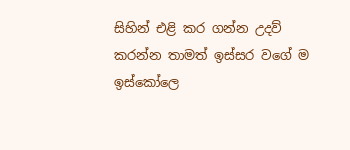සිහින් එළි කර ගන්න උදව් කරන්න තාමත් ඉස්සර වගේ ම ඉස්කෝලෙ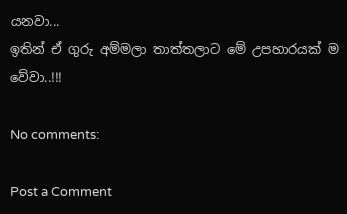යනවා...
ඉතින් ඒ ගුරු අම්මලා තාත්තලාට මේ උපහාරයක් ම වේවා..!!!

No comments:

Post a Comment